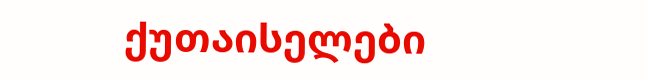ქუთაისელები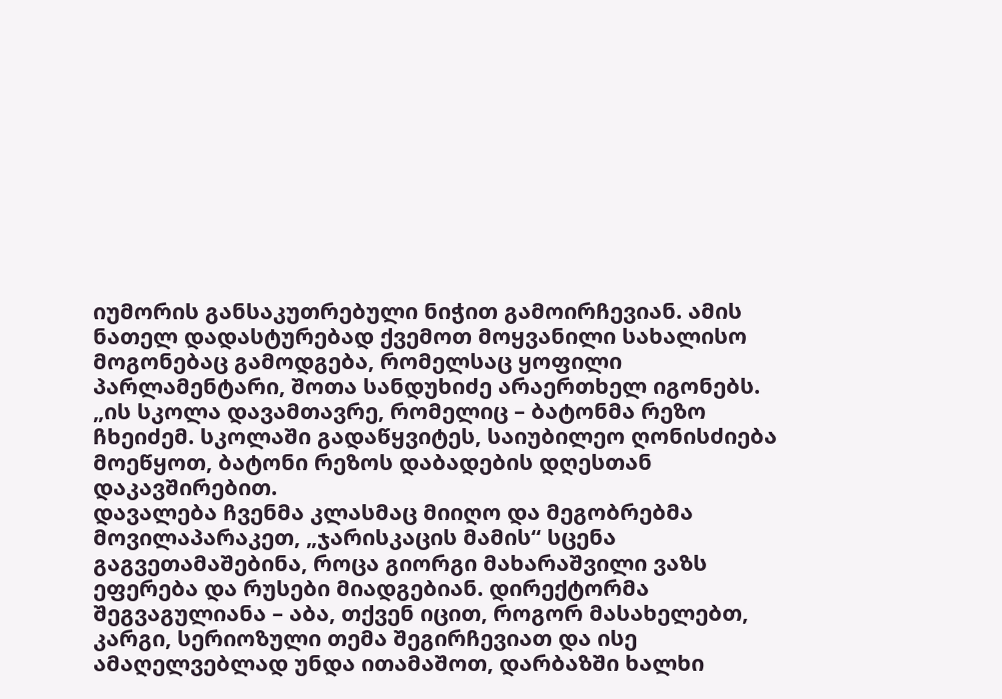იუმორის განსაკუთრებული ნიჭით გამოირჩევიან. ამის ნათელ დადასტურებად ქვემოთ მოყვანილი სახალისო მოგონებაც გამოდგება, რომელსაც ყოფილი პარლამენტარი, შოთა სანდუხიძე არაერთხელ იგონებს.
„ის სკოლა დავამთავრე, რომელიც – ბატონმა რეზო ჩხეიძემ. სკოლაში გადაწყვიტეს, საიუბილეო ღონისძიება მოეწყოთ, ბატონი რეზოს დაბადების დღესთან დაკავშირებით.
დავალება ჩვენმა კლასმაც მიიღო და მეგობრებმა მოვილაპარაკეთ, „ჯარისკაცის მამის“ სცენა გაგვეთამაშებინა, როცა გიორგი მახარაშვილი ვაზს ეფერება და რუსები მიადგებიან. დირექტორმა შეგვაგულიანა – აბა, თქვენ იცით, როგორ მასახელებთ, კარგი, სერიოზული თემა შეგირჩევიათ და ისე ამაღელვებლად უნდა ითამაშოთ, დარბაზში ხალხი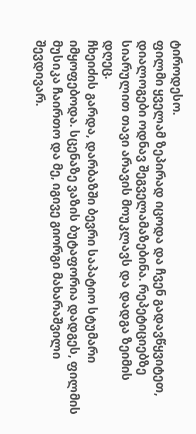ტიროდესო.
ფილმი ყველამ ზეპირად იცოდა და ჩვენ გადავწყვიტეთ, დიალოგები ოდნავ შეგველამაზებინა. რეპეტიციებზე სიარულით თავი არავის მოუკლავს და დადგა ზეიმის დღეც.
ჩხეიძის გარდა, დარბაზში ბევრი საპატიო სტუმარი იმყოფებოდა. სცენაზე ვაზის ბუტაფორია დადგეს, ფილმის მუსიკა ჩაირთო და მე, იგივე გიორგი მახარაშვილი შევდივარ.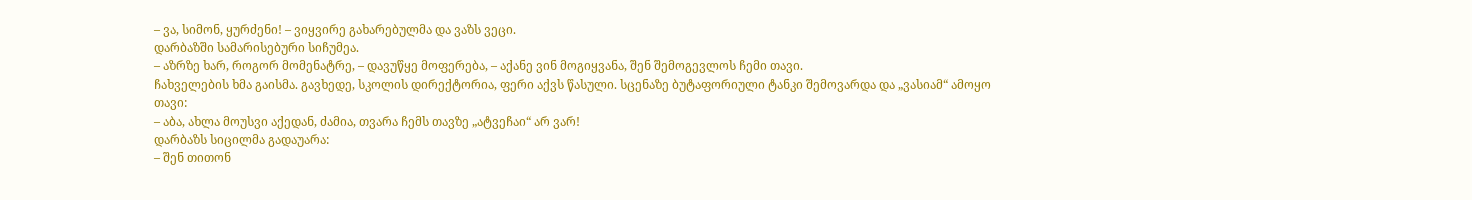– ვა, სიმონ, ყურძენი! – ვიყვირე გახარებულმა და ვაზს ვეცი.
დარბაზში სამარისებური სიჩუმეა.
– აზრზე ხარ, როგორ მომენატრე, – დავუწყე მოფერება, – აქანე ვინ მოგიყვანა, შენ შემოგევლოს ჩემი თავი.
ჩახველების ხმა გაისმა. გავხედე, სკოლის დირექტორია, ფერი აქვს წასული. სცენაზე ბუტაფორიული ტანკი შემოვარდა და „ვასიამ“ ამოყო თავი:
– აბა, ახლა მოუსვი აქედან, ძამია, თვარა ჩემს თავზე „ატვეჩაი“ არ ვარ!
დარბაზს სიცილმა გადაუარა:
– შენ თითონ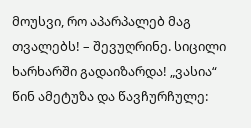მოუსვი, რო აპარპალებ მაგ თვალებს! – შევუღრინე. სიცილი ხარხარში გადაიზარდა! „ვასია“ წინ ამეტუზა და წავჩურჩულე: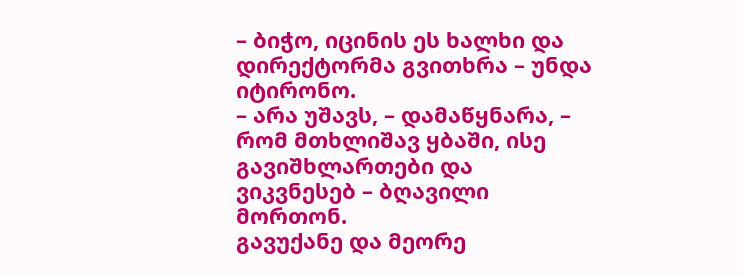– ბიჭო, იცინის ეს ხალხი და დირექტორმა გვითხრა – უნდა იტირონო.
– არა უშავს, – დამაწყნარა, – რომ მთხლიშავ ყბაში, ისე გავიშხლართები და ვიკვნესებ – ბღავილი მორთონ.
გავუქანე და მეორე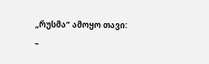„რუსმა“ ამოყო თავი:
–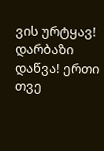ვის ურტყავ!
დარბაზი დაწვა! ერთი თვე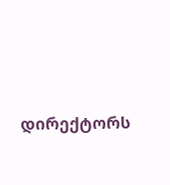დირექტორს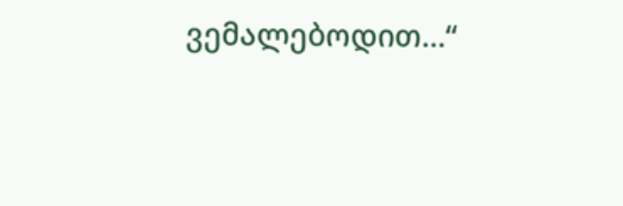ვემალებოდით…“